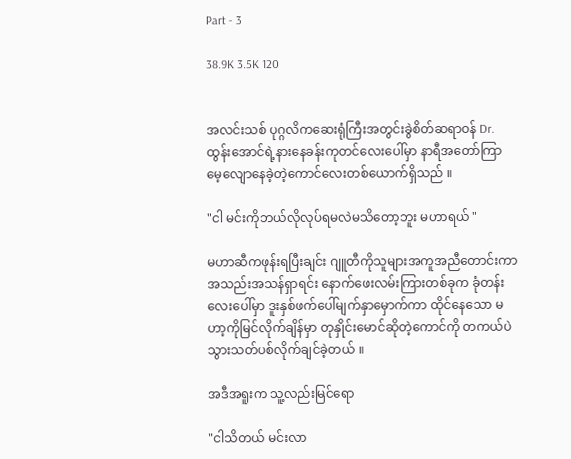Part - 3

38.9K 3.5K 120


အလင်းသစ် ပုဂ္ဂလိကဆေးရုံကြီးအတွင်းခွဲစိတ်ဆရာဝန် Dr.ထွန်းအောင်ရဲ့နားနေခန်းကုတင်လေးပေါ်မှာ နာရီအတော်ကြာ မေ့လျောနေခဲ့တဲ့ကောင်လေးတစ်ယောက်ရှိသည် ။

"ငါ မင်းကိုဘယ်လိုလုပ်ရမလဲမသိတော့ဘူး မဟာရယ် "

မဟာဆီကဖုန်းရပြီးချင်း ဂျူတီကိုသူများအကူအညီတောင်းကာ အသည်းအသန်ရှာရင်း နောက်ဖေးလမ်းကြားတစ်ခုက ခုံတန်းလေးပေါ်မှာ ဒူးနှစ်ဖက်ပေါ်မျက်နှာမှောက်ကာ ထိုင်နေသော မဟာ့ကိုမြင်လိုက်ချိန်မှာ တုနှိုင်းမောင်ဆိုတဲ့ကောင်ကို တကယ်ပဲသွားသတ်ပစ်လိုက်ချင်ခဲ့တယ် ။

အဒီအရူးက သူ့လည်းမြင်ရော

"ငါသိတယ် မင်းလာ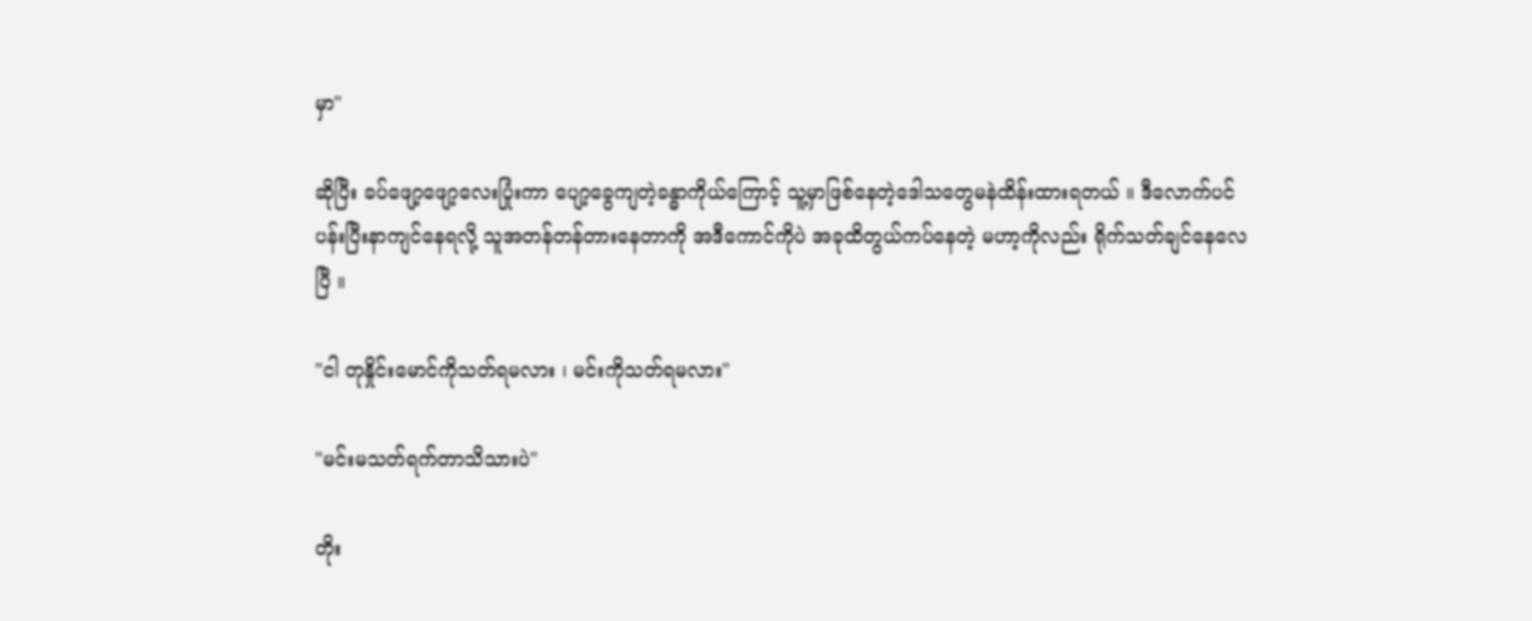မှာ"

ဆိုပြီး ခပ်ဖျော့ဖျော့လေးပြုံးကာ ပျော့ခွေကျတဲ့ခန္ဓာကိုယ်ကြောင့် သူ့မှာဖြစ်နေတဲ့ဒေါသတွေမနဲထိန်းထားရတယ် ။ ဒီလောက်ပင်ပန်းပြီးနာကျင်နေရလို့ သူအတန်တန်တားနေတာကို အဒီကောင်ကိုပဲ အခုထိတွယ်ကပ်နေတဲ့ မဟာ့ကိုလည်း ရိုက်သတ်ချင်နေလေပြီ ။

"ငါ တုနှိုင်းမောင်ကိုသတ်ရမလား ၊ မင်းကိုသတ်ရမလား"

"မင်းမသတ်ရက်တာသိသားပဲ"

တိုး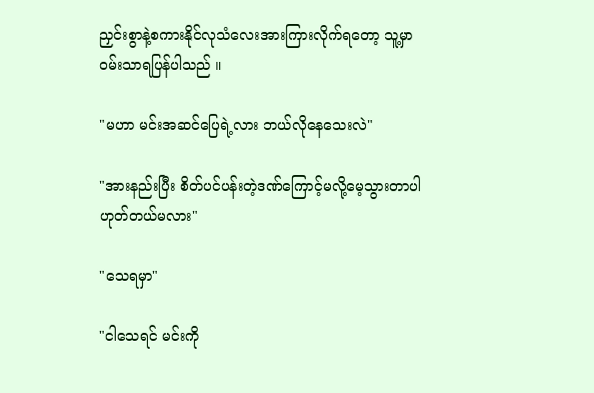ညှင်းစွာနဲ့စကားနိုင်လုသံလေးအားကြားလိုက်ရတော့ သူ့မှာဝမ်းသာရပြန်ပါသည် ။

"မဟာ မင်းအဆင်ပြေရဲ့လား ဘယ်လိုနေသေးလဲ"

"အားနည်းပြီး စိတ်ပင်ပန်းတဲ့ဒဏ်ကြောင့်မလို့မေ့သွားတာပါ ဟုတ်တယ်မလား"

"သေရမှာ"

"ငါသေရင် မင်းကို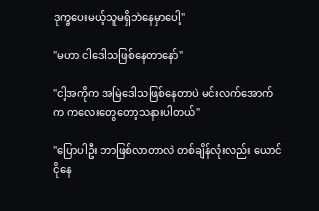ဒုက္ခပေးမယ့်သူမရှိဘဲနေမှာပေါ့"

"မဟာ ငါဒေါသဖြစ်နေတာနော်"

"ငါ့အကိုက အမြဲဒေါသဖြစ်နေတာပဲ မင်းလက်အောက်က ကလေးတွေတော့သနားပါတယ်"

"ပြောပါဦး ဘာဖြစ်လာတာလဲ တစ်ချိန်လုံးလည်း ယောင်ငိုနေ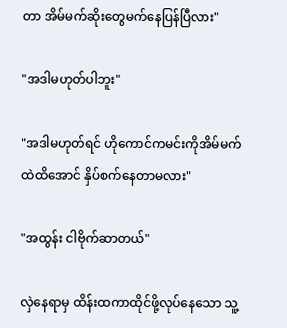တာ အိမ်မက်ဆိုးတွေမက်နေပြန်ပြီလား"

"အဒါမဟုတ်ပါဘူး"

"အဒါမဟုတ်ရင် ဟိုကောင်ကမင်းကိုအိမ်မက်ထဲထိအောင် နှိပ်စက်နေတာမလား"

"အထွန်း ငါဗိုက်ဆာတယ်"

လှဲနေရာမှ ထိန်းထကာထိုင်ဖို့လုပ်နေသော သူ့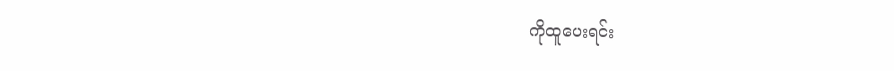ကိုထူပေးရင်း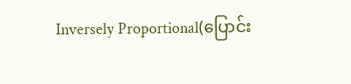Inversely Proportional(ပြောင်း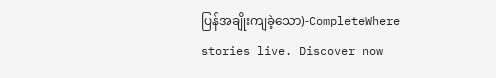ပြန်အချိုးကျခဲ့သော)-CompleteWhere stories live. Discover now